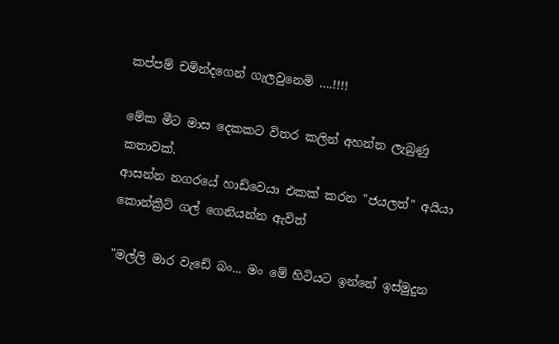කප්පම් චමින්දගෙන් ගැලවුනෙමි ….!!!!

මේක මීට මාස දෙකකට විතර කලින් අහන්න ලැබුණු කතාවක්.
ආසන්න නගරයේ හාඩ්වෙයා එකක් කරන "ජයලත්" අයියා කොන්ක්‍රීට් ගල් ගෙනියන්න ඇවිත්

"මල්ලි මාර වැඩේ බං... මං මේ හිටියට ඉන්නේ ඉස්මුදුන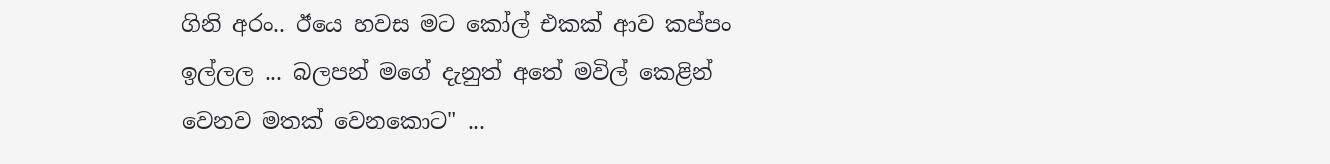ගිනි අරං.. ඊයෙ හවස මට කෝල් එකක් ආව කප්පං ඉල්ලල ... බලපන් මගේ දැනුත් අතේ මවිල් කෙළින් වෙනව මතක් වෙනකොට" ...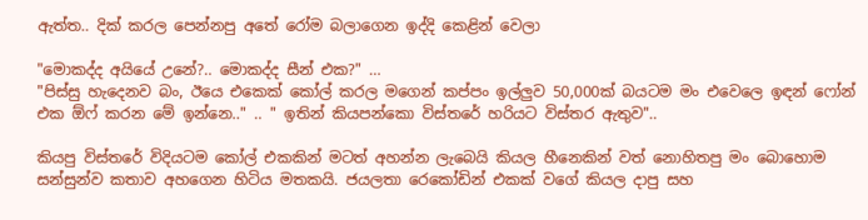ඇත්ත.. දික් කරල පෙන්නපු අතේ රෝම බලාගෙන ඉද්දි කෙළින් වෙලා

"මොකද්ද අයියේ උනේ?.. මොකද්ද සීන් එක?" ...
"පිස්සු හැදෙනව බං, ඊයෙ එකෙක් කෝල් කරල මගෙන් කප්පං ඉල්ලුව 50,000ක් බයටම මං එවෙලෙ ඉඳන් ෆෝන් එක ඕෆ් කරන මේ ඉන්නෙ.." .. " ඉතින් කියපන්කො විස්තරේ හරියට විස්තර ඇතුව"..

කියපු විස්තරේ විදියටම කෝල් එකකින් මටත් අහන්න ලැබෙයි කියල හීනෙකින් වත් නොහිතපු මං බොහොම සන්සුන්ව කතාව අහගෙන හිටිය මතකයි. ජයලතා රෙකෝඩින් එකක් වගේ කියල දාපු සහ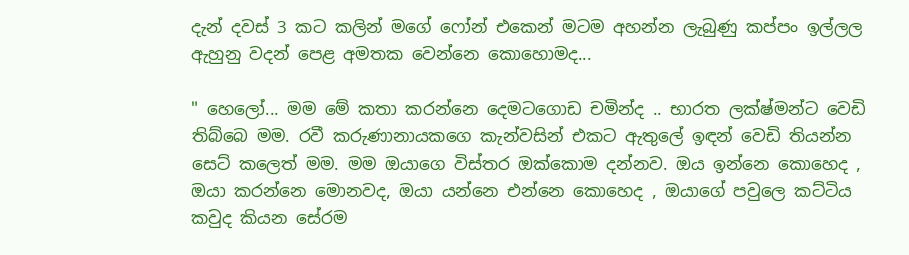දැන් දවස් 3 කට කලින් මගේ ෆෝන් එකෙන් මටම අහන්න ලැබුණු කප්පං ඉල්ලල ඇහුනු වදන් පෙළ අමතක වෙන්නෙ කොහොමද...

" හෙලෝ... මම මේ කතා කරන්නෙ දෙමටගොඩ චමින්ද .. භාරත ලක්ෂ්මන්ට වෙඩි තිබ්බෙ මම. රවී කරුණානායකගෙ කැන්වසින් එකට ඇතුලේ ඉඳන් වෙඩි තියන්න සෙට් කලෙත් මම. මම ඔයාගෙ විස්තර ඔක්කොම දන්නව. ඔය ඉන්නෙ කොහෙද , ඔයා කරන්නෙ මොනවද, ඔයා යන්නෙ එන්නෙ කොහෙද , ඔයාගේ පවුලෙ කට්ටිය කවුද කියන සේරම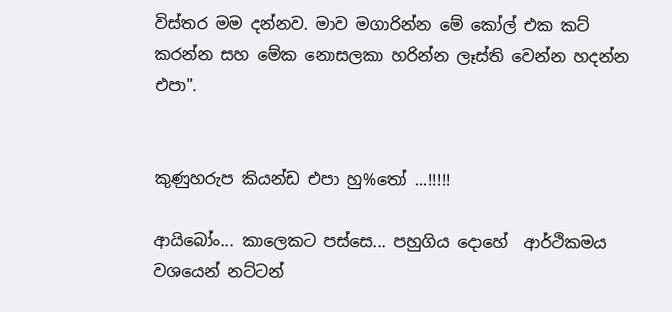විස්තර මම දන්නව. මාව මගාරින්න මේ කෝල් එක කට් කරන්න සහ මේක නොසලකා හරින්න ලෑස්ති වෙන්න හදන්න එපා".


කුණුහරුප කියන්ඩ එපා හු%තෝ ...!!!!!

ආයිබෝං... කාලෙකට පස්සෙ... පහුගිය දොහේ  ආර්ථිකමය වශයෙන් නට්ටන්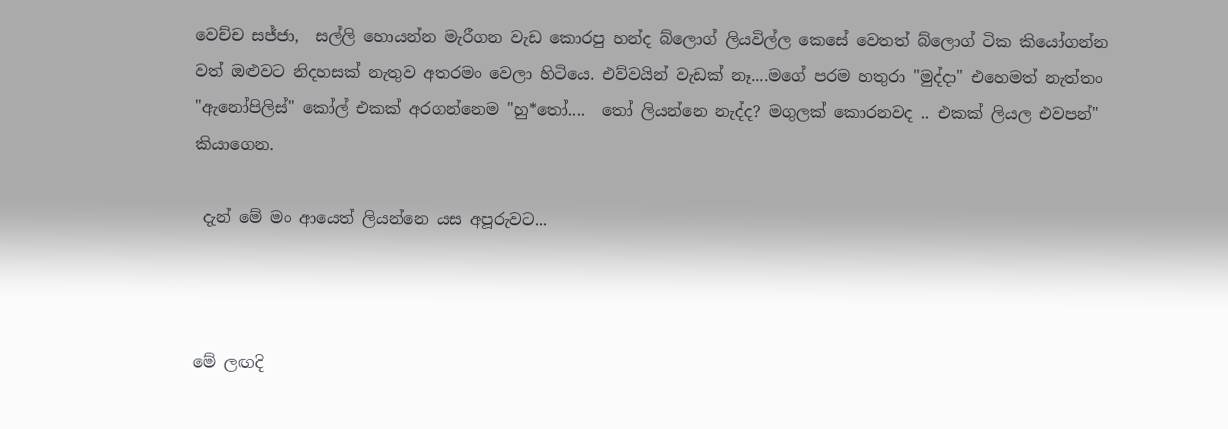වෙච්ච සජ්ජා,  සල්ලි හොයන්න මැරීගන වැඩ කොරපු හන්ද බ්ලොග් ලියවිල්ල කෙසේ වෙතත් බ්ලොග් ටික කියෝගන්න වත් ඔළුවට නිදහසක් නැතුව අතරමං වෙලා හිටියෙ. එව්වයින් වැඩක් නෑ....මගේ පරම හතුරා "මුද්දා" එහෙමත් නැත්තං "ඇනෝපිලිස්" කෝල් එකක් අරගන්නෙම "හු*තෝ....  තෝ ලියන්නෙ නැද්ද? මගුලක් කොරනවද .. එකක් ලියල එවපන්" කියාගෙන.

 දැන් මේ මං ආයෙත් ලියන්නෙ යස අපූරුවට...



මේ ලඟදි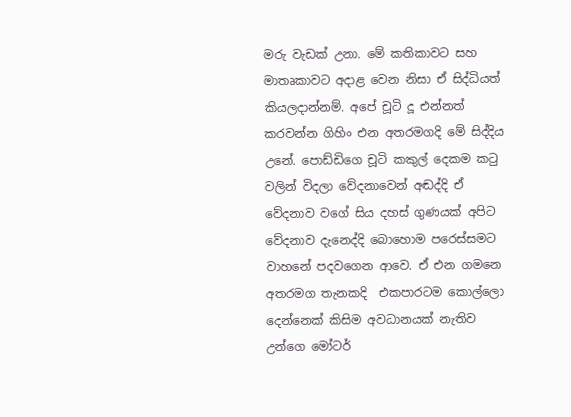මරු වැඩක් උනා. මේ කතිකාවට සහ මාතෘකාවට අදාළ වෙන නිසා ඒ සිද්ධියත් කියලදාන්නම්. අපේ චූටි දූ එන්නත් කරවන්න ගිහිං එන අතරමගදි මේ සිද්දිය උනේ. පොඩ්ඩිගෙ චූටි කකුල් දෙකම කටු වලින් විදලා වේදනාවෙන් අඬද්දි ඒ වේදනාව වගේ සිය දහස් ගුණයක් අපිට වේදනාව දැනෙද්දි බොහොම පරෙස්සමට වාහනේ පදවගෙන ආවෙ. ඒ එන ගමනෙ අතරමග තැනකදි  එකපාරටම කොල්ලො  දෙන්නෙක් කිසිම අවධානයක් නැතිව  උන්ගෙ මෝටර්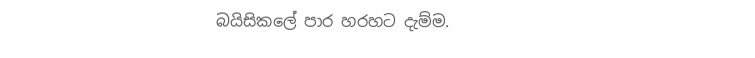බයිසිකලේ පාර හරහට දැම්ම.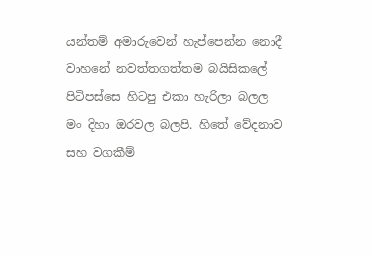යන්තම් අමාරුවෙන් හැප්පෙන්න නොදී වාහනේ නවත්තගත්තම බයිසිකලේ පිටිපස්සෙ හිටපු එකා හැරිලා බලල මං දිහා ඔරවල බලපි. හිතේ වේදනාව සහ වගකීම්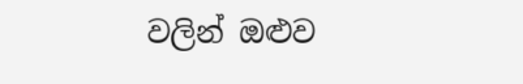වලින් ඔළුව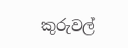කුරුවල්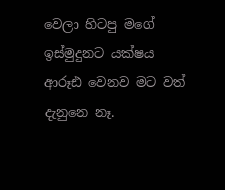වෙලා හිටපු මගේ ඉස්මුදුනට යක්ෂය ආරූඪ වෙනව මට වත් දැනුනෙ නෑ.